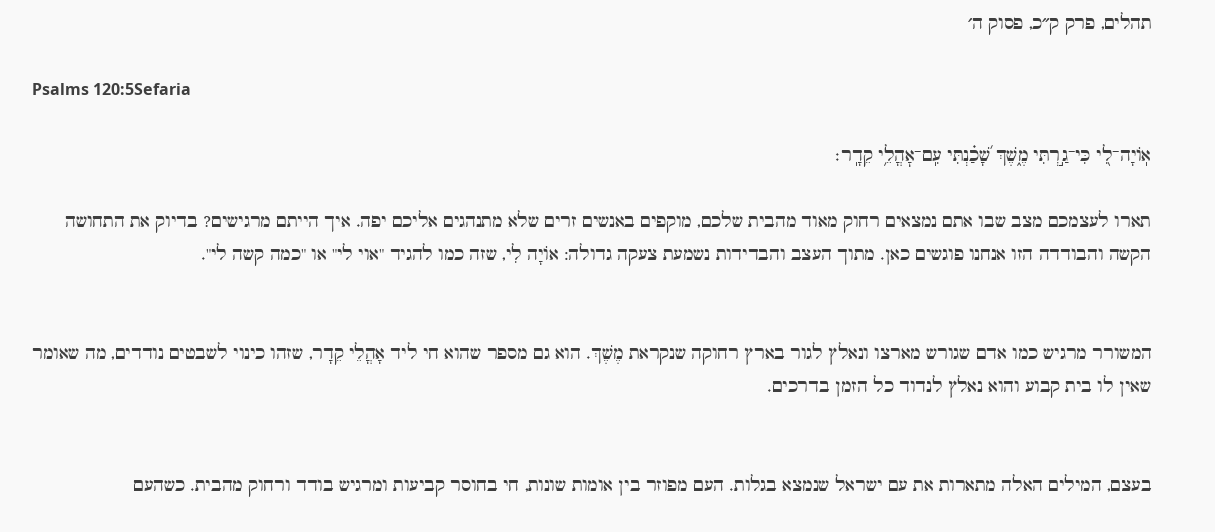תהלים, פרק ק״כ, פסוק ה׳

Psalms 120:5Sefaria

אֽוֹיָה־לִ֭י כִּי־גַ֣רְתִּי מֶ֑שֶׁךְ שָׁ֝כַ֗נְתִּי עִֽם־אׇהֳלֵ֥י קֵדָֽר׃

תארו לעצמכם מצב שבו אתם נמצאים רחוק מאוד מהבית שלכם, מוקפים באנשים זרים שלא מתנהגים אליכם יפה. איך הייתם מרגישים? בדיוק את התחושה הקשה והבודדה הזו אנחנו פוגשים כאן. מתוך העצב והבדידות נשמעת צעקה גדולה: אוֹיָה לִי, שזה כמו להגיד "אוי לי" או "כמה קשה לי".


המשורר מרגיש כמו אדם שגורש מארצו ונאלץ לגור בארץ רחוקה שנקראת מֶשֶׁךְ. הוא גם מספר שהוא חי ליד אָהֳלֵי קֵדָר, שזהו כינוי לשבטים נודדים, מה שאומר שאין לו בית קבוע והוא נאלץ לנדוד כל הזמן בדרכים.


בעצם, המילים האלה מתארות את עם ישראל שנמצא בגלות. העם מפוזר בין אומות שונות, חי בחוסר קביעות ומרגיש בודד ורחוק מהבית. כשהעם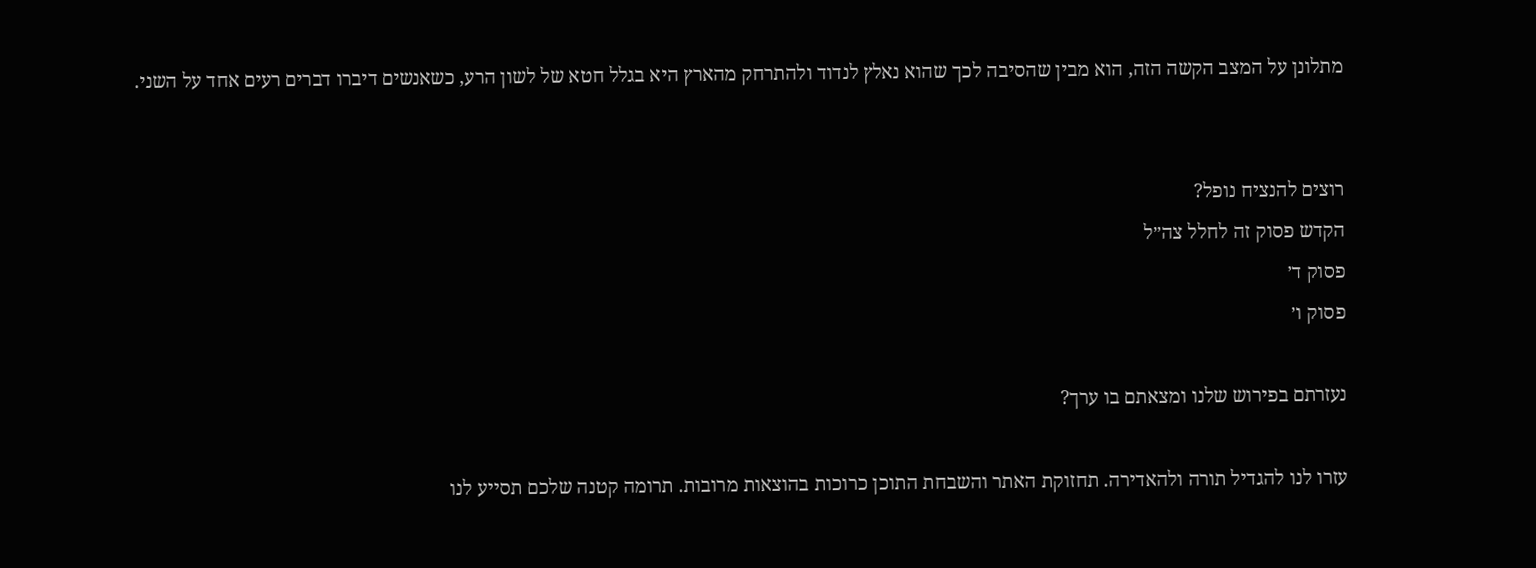מתלונן על המצב הקשה הזה, הוא מבין שהסיבה לכך שהוא נאלץ לנדוד ולהתרחק מהארץ היא בגלל חטא של לשון הרע, כשאנשים דיברו דברים רעים אחד על השני.


רוצים להנציח נופל?
הקדש פסוק זה לחלל צה״ל
פסוק ד׳
פסוק ו׳

נעזרתם בפירוש שלנו ומצאתם בו ערך?

עזרו לנו להגדיל תורה ולהאדירה. תחזוקת האתר והשבחת התוכן כרוכות בהוצאות מרובות. תרומה קטנה שלכם תסייע לנו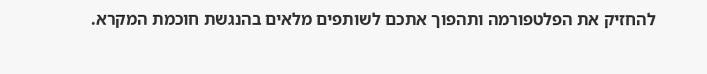להחזיק את הפלטפורמה ותהפוך אתכם לשותפים מלאים בהנגשת חוכמת המקרא.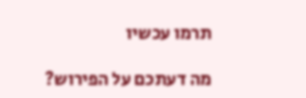תרמו עכשיו

מה דעתכם על הפירוש?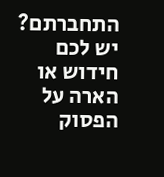התחברתם? יש לכם חידוש או הארה על הפסוק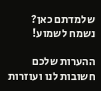שלמדתם כאן? נשמח לשמוע!

ההערות שלכם חשובות לנו ועוזרות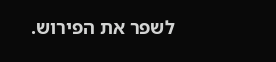לשפר את הפירוש.